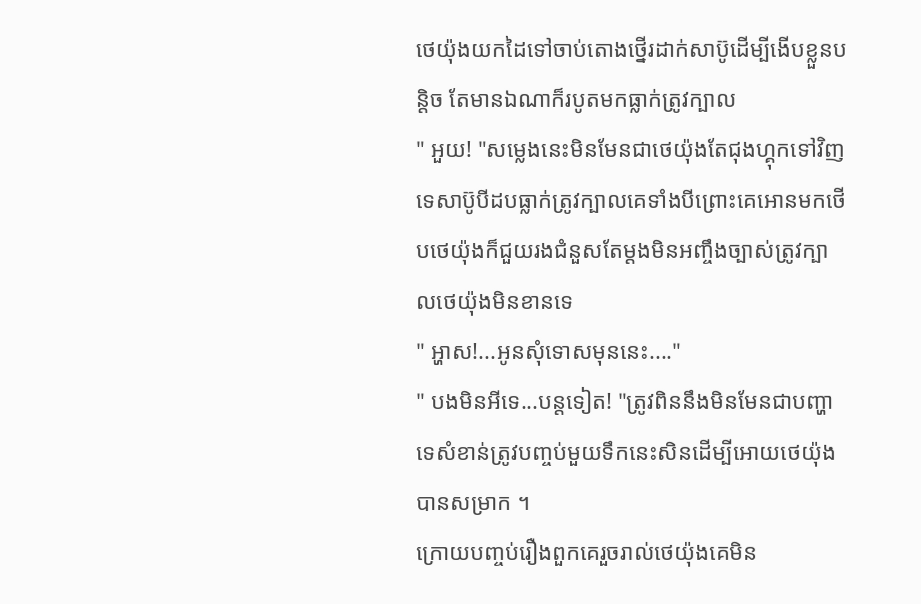ថេយ៉ុងយកដៃទៅចាប់តោងថ្នេីរដាក់សាប៊ូដេីម្បីងេីបខ្លួនបន្តិច តែមានឯណាក៏របូតមកធ្លាក់ត្រូវក្បាល
" អួយ! "សម្លេងនេះមិនមែនជាថេយ៉ុងតែជុងហ្គុកទៅវិញទេសាប៊ូបីដបធ្លាក់ត្រូវក្បាលគេទាំងបីព្រោះគេអោនមកថេីបថេយ៉ុងក៏ជួយរងជំនួសតែម្ដងមិនអញ្ចឹងច្បាស់ត្រូវក្បាលថេយ៉ុងមិនខានទេ
" អ្ហាស!...អូនសុំទោសមុននេះ...."
" បងមិនអីទេ...បន្តទៀត! "ត្រូវពិននឹងមិនមែនជាបញ្ហាទេសំខាន់ត្រូវបញ្ចប់មួយទឹកនេះសិនដេីម្បីអោយថេយ៉ុងបានសម្រាក ។
ក្រោយបញ្ចប់រឿងពួកគេរួចរាល់ថេយ៉ុងគេមិន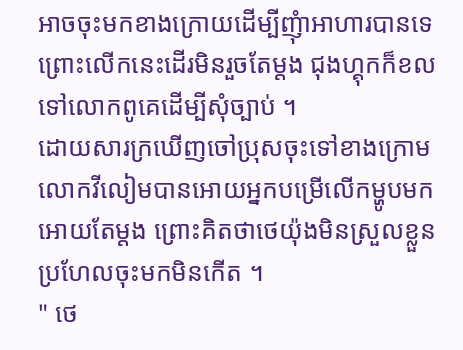អាចចុះមកខាងក្រោយដេីម្បីញុំាអាហារបានទេ ព្រោះលេីកនេះដេីរមិនរួចតែម្ដង ជុងហ្គុកក៏ខលទៅលោកពូគេដេីម្បីសុំច្បាប់ ។
ដោយសារក្រឃេីញចៅប្រុសចុះទៅខាងក្រោមលោកវីលៀមបានអោយអ្នកបម្រេីលេីកម្ហូបមកអោយតែម្ដង ព្រោះគិតថាថេយ៉ុងមិនស្រួលខ្លួនប្រហែលចុះមកមិនកេីត ។
" ថេ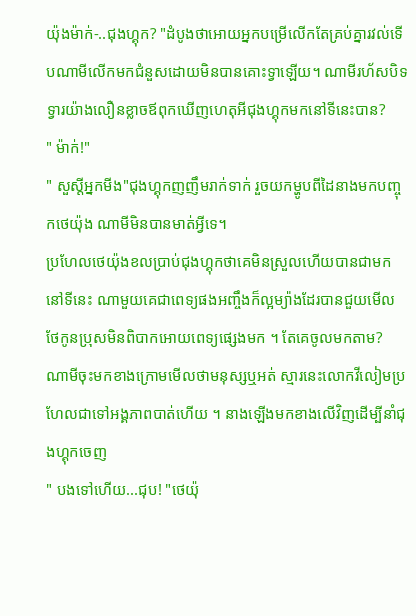យ៉ុងម៉ាក់-..ជុងហ្គុក? "ដំបូងថាអោយអ្នកបម្រេីលេីកតែគ្រប់គ្នារវល់ទេីបណាមីលេីកមកជំនួសដោយមិនបានគោះទ្វាឡេីយ។ ណាមីរហ័សបិទទ្វារយ៉ាងលឿនខ្លាចឪពុកឃេីញហេតុអីជុងហ្គុកមកនៅទីនេះបាន?
" ម៉ាក់!"
" សួស្ដីអ្នកមីង"ជុងហ្គុកញញឹមរាក់ទាក់ រួចយកម្ហូបពីដៃនាងមកបញ្ចុកថេយ៉ុង ណាមីមិនបានមាត់អ្វីទេ។
ប្រហែលថេយ៉ុងខលប្រាប់ជុងហ្គុកថាគេមិនស្រួលហេីយបានជាមកនៅទីនេះ ណាមួយគេជាពេទ្យផងអញ្ចឹងក៏ល្អម្យ៉ាងដែរបានជួយមេីលថែកូនប្រុសមិនពិបាកអោយពេទ្យផ្សេងមក ។ តែគេចូលមកតាម?
ណាមីចុះមកខាងក្រោមមេីលថាមនុស្សឬអត់ ស្មារនេះលោកវីលៀមប្រហែលជាទៅអង្គភាពបាត់ហេីយ ។ នាងឡេីងមកខាងលេីវិញដេីម្បីនាំជុងហ្គុកចេញ
" បងទៅហេីយ...ជុប! "ថេយ៉ុ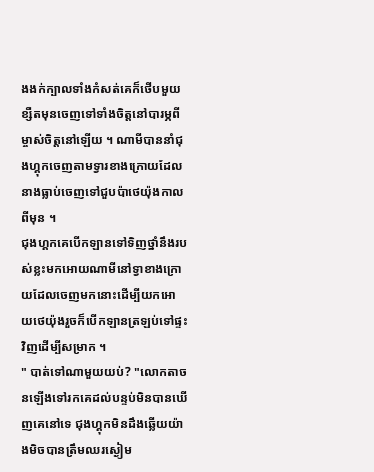ងងក់ក្បាលទាំងកំសត់គេក៏ថេីបមួយខ្សឺតមុនចេញទៅទាំងចិត្តនៅបារម្ភពីម្ចាស់ចិត្តនៅឡេីយ ។ ណាមីបាននាំជុងហ្គុកចេញតាមទ្វារខាងក្រោយដែលនាងធ្លាប់ចេញទៅជួបប៉ាថេយ៉ុងកាលពីមុន ។
ជុងហ្គកគេបេីកឡានទៅទិញថ្នាំនឹងរបស់ខ្លះមកអោយណាមីនៅទ្វាខាងក្រោយដែលចេញមកនោះដេីម្បីយកអោយថេយ៉ុងរួចក៏បេីកឡានត្រឡប់ទៅផ្ទះវិញដេីម្បីសម្រាក ។
" បាត់ទៅណាមួយយប់? "លោកតាចនឡេីងទៅរកគេដល់បន្ទប់មិនបានឃេីញគេនៅទេ ជុងហ្គុកមិនដឹងឆ្លេីយយ៉ាងមិចបានត្រឹមឈរស្ងៀម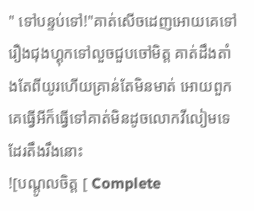" ទៅបន្ទប់ទៅ!"គាត់សេីចដេញអោយគេទៅ រឿងជុងហ្គុកទៅលួចជួបចៅមិត្ត គាត់ដឹងតាំងតែពីយូរហេីយគ្រាន់តែមិនមាត់ អោយពួកគេធ្វេីអីក៏ធ្វេីទៅគាត់មិនដូចលោកវីលៀមទេដែរតឹងរឹងនោះ
![បណ្ដូលចិត្ត [ Complete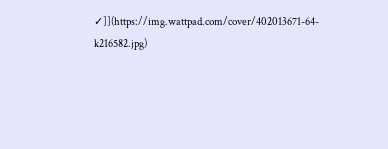✓]](https://img.wattpad.com/cover/402013671-64-k216582.jpg)